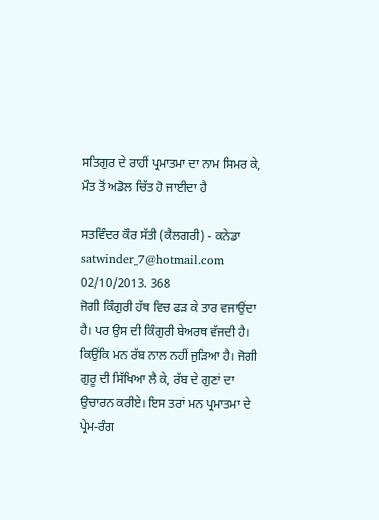ਸਤਿਗੁਰ ਦੇ ਰਾਹੀਂ ਪ੍ਰਮਾਤਮਾ ਦਾ ਨਾਮ ਸਿਮਰ ਕੇ, ਮੌਤ ਤੋਂ ਅਡੋਲ ਚਿੱਤ ਹੋ ਜਾਈਦਾ ਹੈ

ਸਤਵਿੰਦਰ ਕੌਰ ਸੱਤੀ (ਕੈਲਗਰੀ) - ਕਨੇਡਾ
satwinder_7@hotmail.com
02/10/2013. 368
ਜੋਗੀ ਕਿੰਗੁਰੀ ਹੱਥ ਵਿਚ ਫੜ ਕੇ ਤਾਰ ਵਜਾਉਂਦਾ ਹੈ। ਪਰ ਉਸ ਦੀ ਕਿੰਗੁਰੀ ਬੇਅਰਥ ਵੱਜਦੀ ਹੈ। ਕਿਉਂਕਿ ਮਨ ਰੱਬ ਨਾਲ ਨਹੀਂ ਜੁੜਿਆ ਹੈ। ਜੋਗੀ ਗੁਰੂ ਦੀ ਸਿੱਖਿਆ ਲੈ ਕੇ, ਰੱਬ ਦੇ ਗੁਣਾਂ ਦਾ ਉਚਾਰਨ ਕਰੀਏ। ਇਸ ਤਰਾਂ ਮਨ ਪ੍ਰਮਾਤਮਾ ਦੇ ਪ੍ਰੇਮ-ਰੰਗ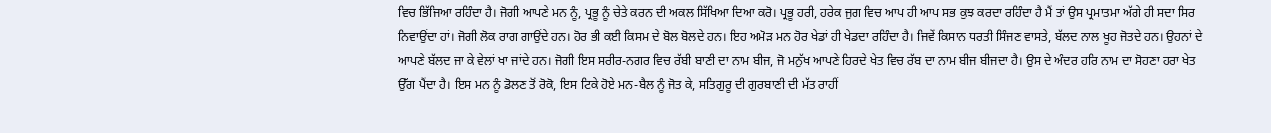ਵਿਚ ਭਿੱਜਿਆ ਰਹਿੰਦਾ ਹੈ। ਜੋਗੀ ਆਪਣੇ ਮਨ ਨੂੰ, ਪ੍ਰਭੂ ਨੂੰ ਚੇਤੇ ਕਰਨ ਦੀ ਅਕਲ ਸਿੱਖਿਆ ਦਿਆ ਕਰੋ। ਪ੍ਰਭੂ ਹਰੀ, ਹਰੇਕ ਜੁਗ ਵਿਚ ਆਪ ਹੀ ਆਪ ਸਭ ਕੁਝ ਕਰਦਾ ਰਹਿੰਦਾ ਹੈ ਮੈਂ ਤਾਂ ਉਸ ਪ੍ਰਮਾਤਮਾ ਅੱਗੇ ਹੀ ਸਦਾ ਸਿਰ ਨਿਵਾਉਂਦਾ ਹਾਂ। ਜੋਗੀ ਲੋਕ ਰਾਗ ਗਾਉਂਦੇ ਹਨ। ਹੋਰ ਭੀ ਕਈ ਕਿਸਮ ਦੇ ਬੋਲ ਬੋਲਦੇ ਹਨ। ਇਹ ਅਮੋੜ ਮਨ ਹੋਰ ਖੇਡਾਂ ਹੀ ਖੇਡਦਾ ਰਹਿੰਦਾ ਹੈ। ਜਿਵੇਂ ਕਿਸਾਨ ਧਰਤੀ ਸਿੰਜਣ ਵਾਸਤੇ, ਬੱਲਦ ਨਾਲ ਖੂਹ ਜੋਤਦੇ ਹਨ। ਉਹਨਾਂ ਦੇ ਆਪਣੇ ਬੱਲਦ ਜਾ ਕੇ ਵੇਲਾਂ ਖਾ ਜਾਂਦੇ ਹਨ। ਜੋਗੀ ਇਸ ਸਰੀਰ-ਨਗਰ ਵਿਚ ਰੱਬੀ ਬਾਣੀ ਦਾ ਨਾਮ ਬੀਜ, ਜੋ ਮਨੁੱਖ ਆਪਣੇ ਹਿਰਦੇ ਖੇਤ ਵਿਚ ਰੱਬ ਦਾ ਨਾਮ ਬੀਜ ਬੀਜਦਾ ਹੈ। ਉਸ ਦੇ ਅੰਦਰ ਹਰਿ ਨਾਮ ਦਾ ਸੋਹਣਾ ਹਰਾ ਖੇਤ ਉੱਗ ਪੈਂਦਾ ਹੈ। ਇਸ ਮਨ ਨੂੰ ਡੋਲਣ ਤੋਂ ਰੋਕੋ, ਇਸ ਟਿਕੇ ਹੋਏ ਮਨ-ਬੈਲ ਨੂੰ ਜੋਤ ਕੇ, ਸਤਿਗੁਰੂ ਦੀ ਗੁਰਬਾਣੀ ਦੀ ਮੱਤ ਰਾਹੀਂ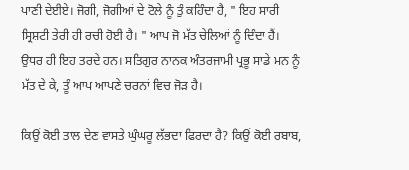ਪਾਣੀ ਦੇਈਏ। ਜੋਗੀ, ਜੋਗੀਆਂ ਦੇ ਟੋਲੇ ਨੂੰ ਤੁੰ ਕਹਿੰਦਾ ਹੈ, " ਇਹ ਸਾਰੀ ਸ੍ਰਿਸ਼ਟੀ ਤੇਰੀ ਹੀ ਰਚੀ ਹੋਈ ਹੈ। " ਆਪ ਜੋ ਮੱਤ ਚੇਲਿਆਂ ਨੂੰ ਦਿੰਦਾ ਹੈਂ। ਉਧਰ ਹੀ ਇਹ ਤਰਦੇ ਹਨ। ਸਤਿਗੁਰ ਨਾਨਕ ਅੰਤਰਜਾਮੀ ਪ੍ਰਭੂ ਸਾਡੇ ਮਨ ਨੂੰ ਮੱਤ ਦੇ ਕੇ, ਤੂੰ ਆਪ ਆਪਣੇ ਚਰਨਾਂ ਵਿਚ ਜੋੜ ਹੈ।

ਕਿਉਂ ਕੋਈ ਤਾਲ ਦੇਣ ਵਾਸਤੇ ਘੁੰਘਰੂ ਲੱਭਦਾ ਫਿਰਦਾ ਹੈ? ਕਿਉਂ ਕੋਈ ਰਬਾਬ,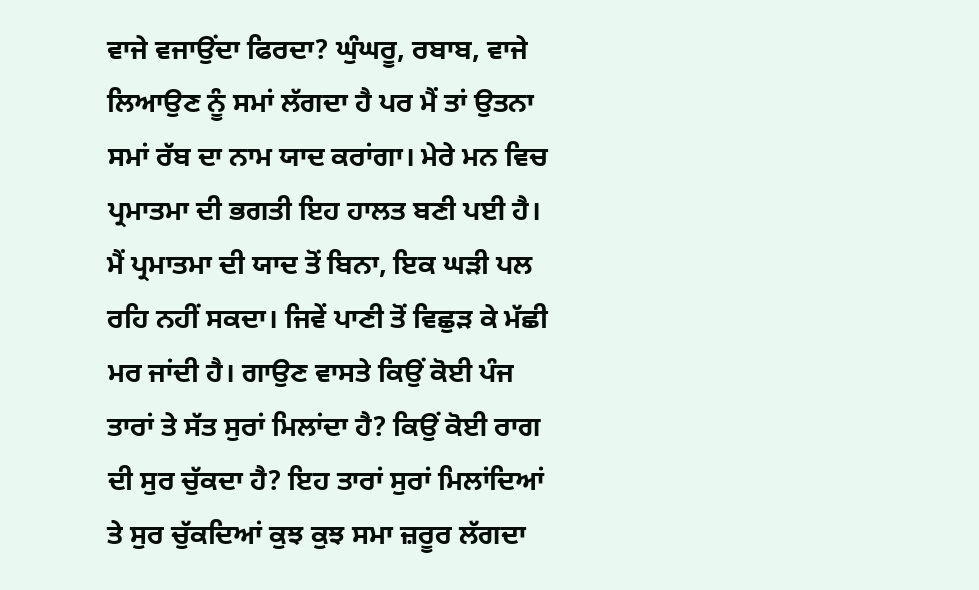ਵਾਜੇ ਵਜਾਉਂਦਾ ਫਿਰਦਾ? ਘੁੰਘਰੂ, ਰਬਾਬ, ਵਾਜੇ ਲਿਆਉਣ ਨੂੰ ਸਮਾਂ ਲੱਗਦਾ ਹੈ ਪਰ ਮੈਂ ਤਾਂ ਉਤਨਾ ਸਮਾਂ ਰੱਬ ਦਾ ਨਾਮ ਯਾਦ ਕਰਾਂਗਾ। ਮੇਰੇ ਮਨ ਵਿਚ ਪ੍ਰਮਾਤਮਾ ਦੀ ਭਗਤੀ ਇਹ ਹਾਲਤ ਬਣੀ ਪਈ ਹੈ। ਮੈਂ ਪ੍ਰਮਾਤਮਾ ਦੀ ਯਾਦ ਤੋਂ ਬਿਨਾ, ਇਕ ਘੜੀ ਪਲ ਰਹਿ ਨਹੀਂ ਸਕਦਾ। ਜਿਵੇਂ ਪਾਣੀ ਤੋਂ ਵਿਛੁੜ ਕੇ ਮੱਛੀ ਮਰ ਜਾਂਦੀ ਹੈ। ਗਾਉਣ ਵਾਸਤੇ ਕਿਉਂ ਕੋਈ ਪੰਜ ਤਾਰਾਂ ਤੇ ਸੱਤ ਸੁਰਾਂ ਮਿਲਾਂਦਾ ਹੈ? ਕਿਉਂ ਕੋਈ ਰਾਗ ਦੀ ਸੁਰ ਚੁੱਕਦਾ ਹੈ? ਇਹ ਤਾਰਾਂ ਸੁਰਾਂ ਮਿਲਾਂਦਿਆਂ ਤੇ ਸੁਰ ਚੁੱਕਦਿਆਂ ਕੁਝ ਕੁਝ ਸਮਾ ਜ਼ਰੂਰ ਲੱਗਦਾ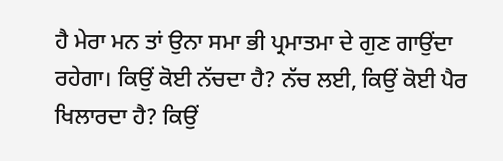ਹੈ ਮੇਰਾ ਮਨ ਤਾਂ ਉਨਾ ਸਮਾ ਭੀ ਪ੍ਰਮਾਤਮਾ ਦੇ ਗੁਣ ਗਾਉਂਦਾ ਰਹੇਗਾ। ਕਿਉਂ ਕੋਈ ਨੱਚਦਾ ਹੈ? ਨੱਚ ਲਈ, ਕਿਉਂ ਕੋਈ ਪੈਰ ਖਿਲਾਰਦਾ ਹੈ? ਕਿਉਂ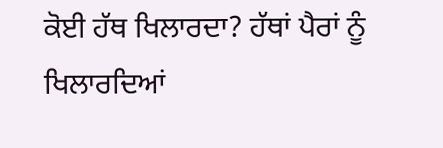ਕੋਈ ਹੱਥ ਖਿਲਾਰਦਾ? ਹੱਥਾਂ ਪੈਰਾਂ ਨੂੰ ਖਿਲਾਰਦਿਆਂ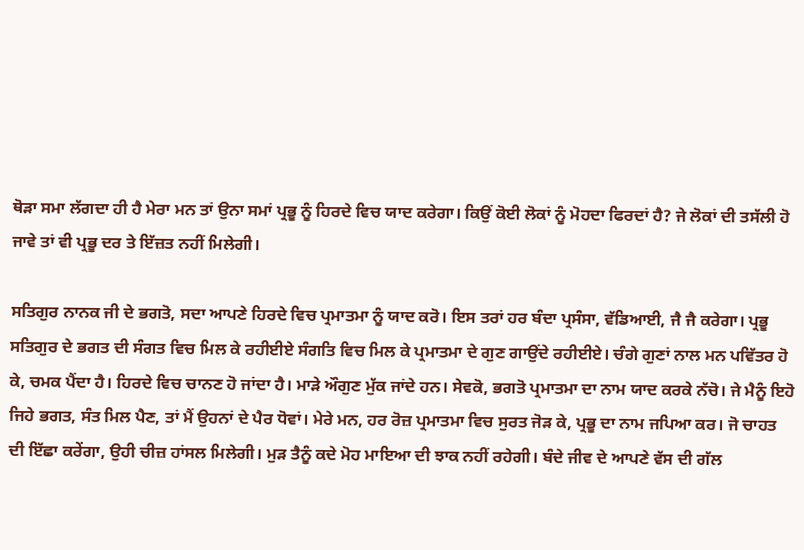ਥੋੜਾ ਸਮਾ ਲੱਗਦਾ ਹੀ ਹੈ ਮੇਰਾ ਮਨ ਤਾਂ ਉਨਾ ਸਮਾਂ ਪ੍ਰਭੂ ਨੂੰ ਹਿਰਦੇ ਵਿਚ ਯਾਦ ਕਰੇਗਾ। ਕਿਉਂ ਕੋਈ ਲੋਕਾਂ ਨੂੰ ਮੋਹਦਾ ਫਿਰਦਾਂ ਹੈ? ਜੇ ਲੋਕਾਂ ਦੀ ਤਸੱਲੀ ਹੋ ਜਾਵੇ ਤਾਂ ਵੀ ਪ੍ਰਭੂ ਦਰ ਤੇ ਇੱਜ਼ਤ ਨਹੀਂ ਮਿਲੇਗੀ।

ਸਤਿਗੁਰ ਨਾਨਕ ਜੀ ਦੇ ਭਗਤੋ, ਸਦਾ ਆਪਣੇ ਹਿਰਦੇ ਵਿਚ ਪ੍ਰਮਾਤਮਾ ਨੂੰ ਯਾਦ ਕਰੋ। ਇਸ ਤਰਾਂ ਹਰ ਬੰਦਾ ਪ੍ਰਸੰਸਾ, ਵੱਡਿਆਈ, ਜੈ ਜੈ ਕਰੇਗਾ। ਪ੍ਰਭੂ ਸਤਿਗੁਰ ਦੇ ਭਗਤ ਦੀ ਸੰਗਤ ਵਿਚ ਮਿਲ ਕੇ ਰਹੀਈਏ ਸੰਗਤਿ ਵਿਚ ਮਿਲ ਕੇ ਪ੍ਰਮਾਤਮਾ ਦੇ ਗੁਣ ਗਾਉਂਦੇ ਰਹੀਈਏ। ਚੰਗੇ ਗੁਣਾਂ ਨਾਲ ਮਨ ਪਵਿੱਤਰ ਹੋ ਕੇ, ਚਮਕ ਪੈਂਦਾ ਹੈ। ਹਿਰਦੇ ਵਿਚ ਚਾਨਣ ਹੋ ਜਾਂਦਾ ਹੈ। ਮਾੜੇ ਔਗੁਣ ਮੁੱਕ ਜਾਂਦੇ ਹਨ। ਸੇਵਕੋ, ਭਗਤੋ ਪ੍ਰਮਾਤਮਾ ਦਾ ਨਾਮ ਯਾਦ ਕਰਕੇ ਨੱਚੋ। ਜੇ ਮੈਨੂੰ ਇਹੋ ਜਿਹੇ ਭਗਤ, ਸੰਤ ਮਿਲ ਪੈਣ, ਤਾਂ ਮੈਂ ਉਹਨਾਂ ਦੇ ਪੈਰ ਧੋਵਾਂ। ਮੇਰੇ ਮਨ, ਹਰ ਰੋਜ਼ ਪ੍ਰਮਾਤਮਾ ਵਿਚ ਸੁਰਤ ਜੋੜ ਕੇ, ਪ੍ਰਭੂ ਦਾ ਨਾਮ ਜਪਿਆ ਕਰ। ਜੋ ਚਾਹਤ ਦੀ ਇੱਛਾ ਕਰੇਂਗਾ, ਉਹੀ ਚੀਜ਼ ਹਾਂਸਲ ਮਿਲੇਗੀ। ਮੁੜ ਤੈਨੂੰ ਕਦੇ ਮੋਹ ਮਾਇਆ ਦੀ ਝਾਕ ਨਹੀਂ ਰਹੇਗੀ। ਬੰਦੇ ਜੀਵ ਦੇ ਆਪਣੇ ਵੱਸ ਦੀ ਗੱਲ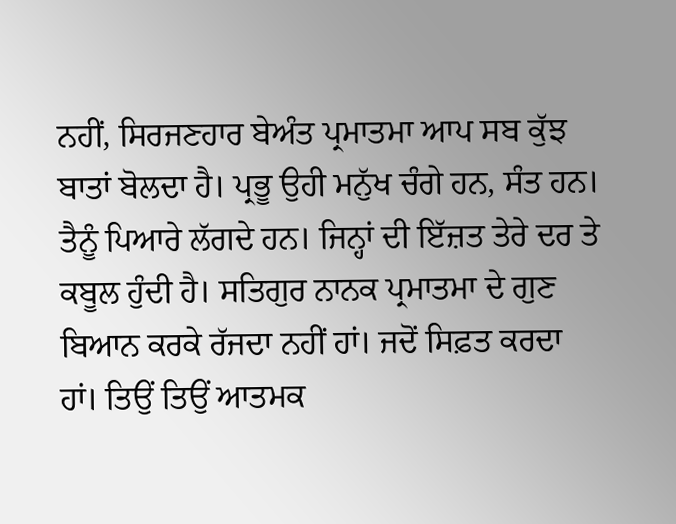ਨਹੀਂ, ਸਿਰਜਣਹਾਰ ਬੇਅੰਤ ਪ੍ਰਮਾਤਮਾ ਆਪ ਸਬ ਕੁੱਝ ਬਾਤਾਂ ਬੋਲਦਾ ਹੈ। ਪ੍ਰਭੂ ਉਹੀ ਮਨੁੱਖ ਚੰਗੇ ਹਨ, ਸੰਤ ਹਨ। ਤੈਨੂੰ ਪਿਆਰੇ ਲੱਗਦੇ ਹਨ। ਜਿਨ੍ਹਾਂ ਦੀ ਇੱਜ਼ਤ ਤੇਰੇ ਦਰ ਤੇ ਕਬੂਲ ਹੁੰਦੀ ਹੈ। ਸਤਿਗੁਰ ਨਾਨਕ ਪ੍ਰਮਾਤਮਾ ਦੇ ਗੁਣ ਬਿਆਨ ਕਰਕੇ ਰੱਜਦਾ ਨਹੀਂ ਹਾਂ। ਜਦੋਂ ਸਿਫ਼ਤ ਕਰਦਾ ਹਾਂ। ਤਿਉਂ ਤਿਉਂ ਆਤਮਕ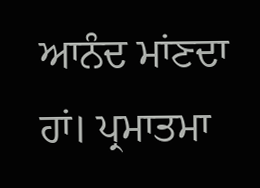ਆਨੰਦ ਮਾਂਣਦਾ ਹਾਂ। ਪ੍ਰਮਾਤਮਾ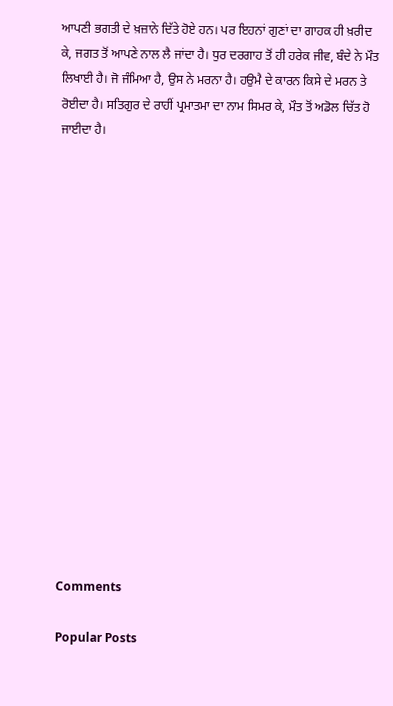ਆਪਣੀ ਭਗਤੀ ਦੇ ਖ਼ਜ਼ਾਨੇ ਦਿੱਤੇ ਹੋਏ ਹਨ। ਪਰ ਇਹਨਾਂ ਗੁਣਾਂ ਦਾ ਗਾਹਕ ਹੀ ਖ਼ਰੀਦ ਕੇ, ਜਗਤ ਤੋਂ ਆਪਣੇ ਨਾਲ ਲੈ ਜਾਂਦਾ ਹੈ। ਧੁਰ ਦਰਗਾਹ ਤੋਂ ਹੀ ਹਰੇਕ ਜੀਵ, ਬੰਦੇ ਨੇ ਮੌਤ ਲਿਖਾਈ ਹੈ। ਜੋ ਜੰਮਿਆ ਹੈ, ਉਸ ਨੇ ਮਰਨਾ ਹੈ। ਹਉਮੈ ਦੇ ਕਾਰਨ ਕਿਸੇ ਦੇ ਮਰਨ ਤੇ ਰੋਈਦਾ ਹੈ। ਸਤਿਗੁਰ ਦੇ ਰਾਹੀਂ ਪ੍ਰਮਾਤਮਾ ਦਾ ਨਾਮ ਸਿਮਰ ਕੇ, ਮੌਤ ਤੋਂ ਅਡੋਲ ਚਿੱਤ ਹੋ ਜਾਈਦਾ ਹੈ।

















Comments

Popular Posts